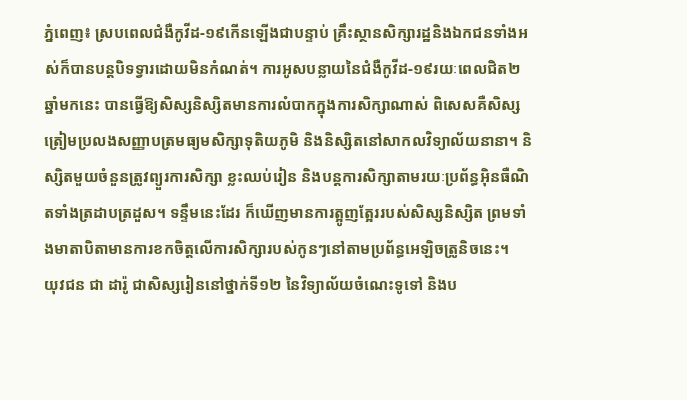ភ្នំពេញ៖ ស្របពេលជំងឺកូវីដ-១៩កើនឡើងជាបន្ទាប់ គ្រឹះស្ថានសិក្សារដ្ឋនិងឯកជនទាំងអស់ក៏បានបន្តបិទទ្វារដោយមិនកំណត់។ ការអូសបន្លាយនៃជំងឺកូវីដ-១៩រយៈពេលជិត២ឆ្នាំមកនេះ បានធ្វើឱ្យសិស្សនិស្សិតមានការលំបាកក្នុងការសិក្សាណាស់ ពិសេសគឺសិស្សត្រៀមប្រលងសញ្ញាបត្រមធ្យមសិក្សាទុតិយភូមិ និងនិស្សិតនៅសាកលវិទ្យាល័យនានា។ និស្សិតមួយចំនួនត្រូវព្យួរការសិក្សា ខ្លះឈប់រៀន និងបន្តការសិក្សាតាមរយៈប្រព័ន្ធអ៊ិនធឺណិតទាំងត្រដាបត្រដួស។ ទន្ទឹមនេះដែរ ក៏ឃើញមានការត្អូញត្អែររបស់សិស្សនិស្សិត ព្រមទាំងមាតាបិតាមានការខកចិត្តលើការសិក្សារបស់កូនៗនៅតាមប្រព័ន្ធអេឡិចត្រូនិចនេះ។
យុវជន ជា ដារ៉ូ ជាសិស្សរៀននៅថ្នាក់ទី១២ នៃវិទ្យាល័យចំណេះទូទៅ និងប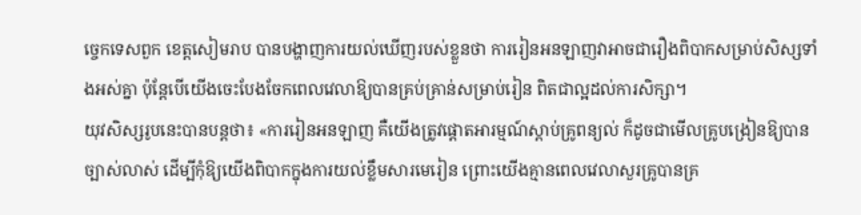ច្ចេកទេសពួក ខេត្តសៀមរាប បានបង្ហាញការយល់ឃើញរបស់ខ្លួនថា ការរៀនអនឡាញវាអាចជារឿងពិបាកសម្រាប់សិស្សទាំងអស់គ្នា ប៉ុន្តែបើយើងចេះបែងចែកពេលវេលាឱ្យបានគ្រប់គ្រាន់សម្រាប់រៀន ពិតជាល្អដល់ការសិក្សា។
យុវសិស្សរូបនេះបានបន្តថា៖ «ការរៀនអនឡាញ គឺយើងត្រូវផ្ដោតអារម្មណ៍ស្ដាប់គ្រូពន្យល់ ក៏ដូចជាមើលគ្រូបង្រៀនឱ្យបានច្បាស់លាស់ ដើម្បីកុំឱ្យយើងពិបាកក្នុងការយល់ខ្លឹមសារមេរៀន ព្រោះយើងគ្មានពេលវេលាសួរគ្រូបានគ្រ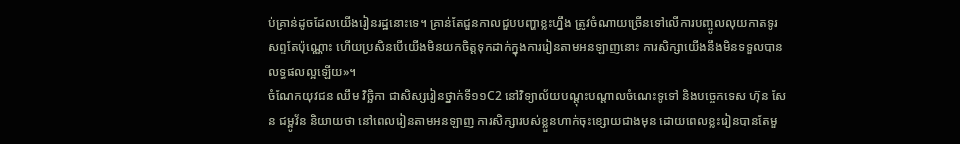ប់គ្រាន់ដូចដែលយើងរៀនរដ្ឋនោះទេ។ គ្រាន់តែជួនកាលជួបបញ្ហាខ្លះហ្នឹង ត្រូវចំណាយច្រើនទៅលើការបញ្ចូលលុយកាតទូរសព្ទតែប៉ុណ្ណោះ ហើយប្រសិនបើយើងមិនយកចិត្តទុកដាក់ក្នុងការរៀនតាមអនឡាញនោះ ការសិក្សាយើងនឹងមិនទទួលបានលទ្ធផលល្អឡើយ»។
ចំណែកយុវជន ឈឹម វិច្ឆិកា ជាសិស្សរៀនថ្នាក់ទី១១C2 នៅវិទ្យាល័យបណ្ដុះបណ្ដាលចំណេះទូទៅ និងបច្ចេកទេស ហ៊ុន សែន ជម្ពូវ័ន និយាយថា នៅពេលរៀនតាមអនឡាញ ការសិក្សារបស់ខ្លួនហាក់ចុះខ្សោយជាងមុន ដោយពេលខ្លះរៀនបានតែមួ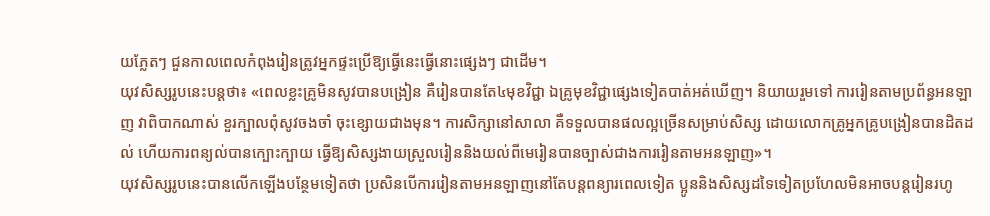យភ្លែតៗ ជួនកាលពេលកំពុងរៀនត្រូវអ្នកផ្ទះប្រើឱ្យធ្វើនេះធ្វើនោះផ្សេងៗ ជាដើម។
យុវសិស្សរូបនេះបន្តថា៖ «ពេលខ្លះគ្រូមិនសូវបានបង្រៀន គឺរៀនបានតែ៤មុខវិជ្ជា ឯគ្រូមុខវិជ្ជាផ្សេងទៀតបាត់អត់ឃើញ។ និយាយរួមទៅ ការរៀនតាមប្រព័ន្ធអនឡាញ វាពិបាកណាស់ ខួរក្បាលពុំសូវចងចាំ ចុះខ្សោយជាងមុន។ ការសិក្សានៅសាលា គឺទទួលបានផលល្អច្រើនសម្រាប់សិស្ស ដោយលោកគ្រូអ្នកគ្រូបង្រៀនបានដិតដល់ ហើយការពន្យល់បានក្បោះក្បាយ ធ្វើឱ្យសិស្សងាយស្រួលរៀននិងយល់ពីមេរៀនបានច្បាស់ជាងការរៀនតាមអនឡាញ»។
យុវសិស្សរូបនេះបានលើកឡើងបន្ថែមទៀតថា ប្រសិនបើការរៀនតាមអនឡាញនៅតែបន្តពន្យារពេលទៀត ប្អូននិងសិស្សដទៃទៀតប្រហែលមិនអាចបន្តរៀនរហូ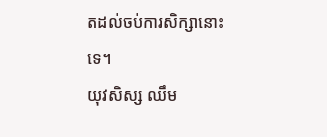តដល់ចប់ការសិក្សានោះទេ។
យុវសិស្ស ឈឹម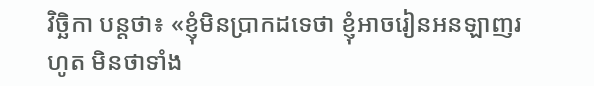វិច្ឆិកា បន្តថា៖ «ខ្ញុំមិនប្រាកដទេថា ខ្ញុំអាចរៀនអនឡាញរហូត មិនថាទាំង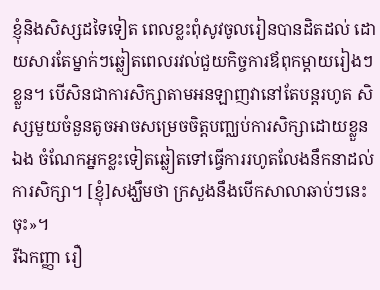ខ្ញុំនិងសិស្សដទៃទៀត ពេលខ្លះពុំសូវចូលរៀនបានដិតដល់ ដោយសារតែម្នាក់ៗឆ្លៀតពេលរវល់ជួយកិច្ចការឪពុកម្ដាយរៀងៗខ្លួន។ បើសិនជាការសិក្សាតាមអនឡាញវានៅតែបន្តរហូត សិស្សមួយចំនួនតូចអាចសម្រេចចិត្តបញ្ឈប់ការសិក្សាដោយខ្លួនឯង ចំណែកអ្នកខ្លះទៀតឆ្លៀតទៅធ្វើការរហូតលែងនឹកនាដល់ការសិក្សា។ [ខ្ញុំ]សង្ឃឹមថា ក្រសួងនឹងបើកសាលាឆាប់ៗនេះចុះ»។
រីឯកញ្ញា រឿ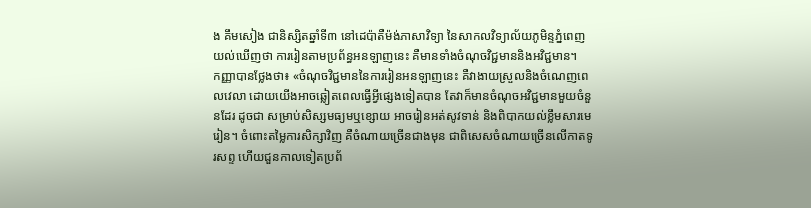ង គឹមសៀង ជានិស្សិតឆ្នាំទី៣ នៅដេប៉ាតឺម៉ង់ភាសាវិទ្យា នៃសាកលវិទ្យាល័យភូមិន្ទភ្នំពេញ យល់ឃើញថា ការរៀនតាមប្រព័ន្ធអនឡាញនេះ គឺមានទាំងចំណុចវិជ្ជមាននិងអវិជ្ជមាន។
កញ្ញាបានថ្លែងថា៖ «ចំណុចវិជ្ជមាននៃការរៀនអនឡាញនេះ គឺវាងាយស្រួលនិងចំណេញពេលវេលា ដោយយើងអាចឆ្លៀតពេលធ្វើអ្វីផ្សេងទៀតបាន តែវាក៏មានចំណុចអវិជ្ជមានមួយចំនួនដែរ ដូចជា សម្រាប់សិស្សមធ្យមឬខ្សោយ អាចរៀនអត់សូវទាន់ និងពិបាកយល់ខ្លឹមសារមេរៀន។ ចំពោះតម្លៃការសិក្សាវិញ គឺចំណាយច្រើនជាងមុន ជាពិសេសចំណាយច្រើនលើកាតទូរសព្ទ ហើយជួនកាលទៀតប្រព័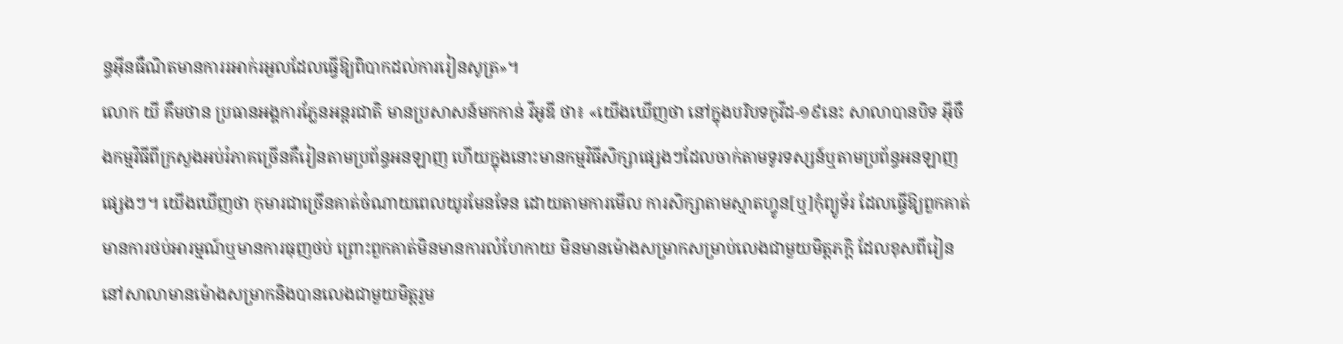ន្ធអ៊ីនធឺណិតមានការរអាក់រអួលដែលធ្វើឱ្យពិបាកដល់ការរៀនសូត្រ»។
លោក យី គឹមថាន ប្រធានអង្គការភ្លែនអន្តរជាតិ មានប្រសាសន៍មកកាន់ វីអូឌី ថា៖ «យើងឃើញថា នៅក្នុងបរិបទកូវីដ-១៩នេះ សាលាបានបិទ អ៊ីចឹងកម្មវិធីពីក្រសួងអប់រំភាគច្រើនគឺរៀនតាមប្រព័ន្ធអនឡាញ ហើយក្នុងនោះមានកម្មវិធីសិក្សាផ្សេងៗដែលចាក់តាមទូរទស្សន៍ឬតាមប្រព័ន្ធអនឡាញផ្សេងៗ។ យើងឃើញថា កុមារជាច្រើនគាត់ចំណាយពេលយូរមែនទែន ដោយតាមការមើល ការសិក្សាតាមស្មាតហ្វូន[ឬ]កុំព្យូទ័រ ដែលធ្វើឱ្យពួកគាត់មានការថប់អារម្មណ៍ឬមានការធុញថប់ ព្រោះពួកគាត់មិនមានការលំហែកាយ មិនមានម៉ោងសម្រាកសម្រាប់លេងជាមួយមិត្តភក្តិ ដែលខុសពីរៀននៅសាលាមានម៉ោងសម្រាកនិងបានលេងជាមួយមិត្តរួម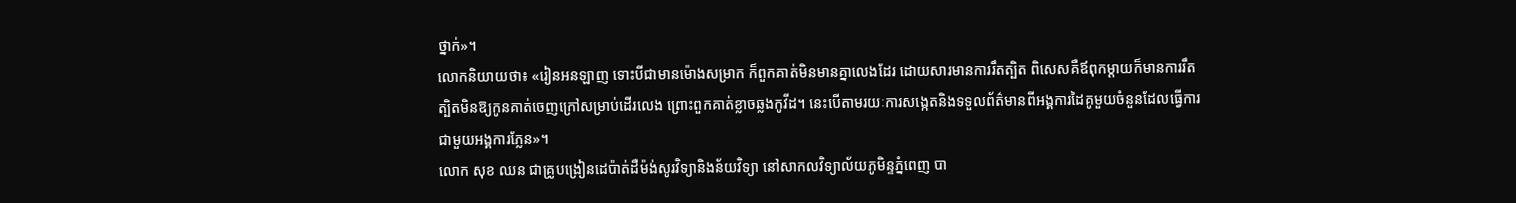ថ្នាក់»។
លោកនិយាយថា៖ «រៀនអនឡាញ ទោះបីជាមានម៉ោងសម្រាក ក៏ពួកគាត់មិនមានគ្នាលេងដែរ ដោយសារមានការរឹតត្បិត ពិសេសគឺឪពុកម្តាយក៏មានការរឹតត្បិតមិនឱ្យកូនគាត់ចេញក្រៅសម្រាប់ដើរលេង ព្រោះពួកគាត់ខ្លាចឆ្លងកូវីដ។ នេះបើតាមរយៈការសង្កេតនិងទទួលព័ត៌មានពីអង្គការដៃគូមួយចំនួនដែលធ្វើការជាមួយអង្គការភ្លែន»។
លោក សុខ ឈន ជាគ្រូបង្រៀនដេប៉ាត់ដឺម៉ង់សូរវិទ្យានិងន័យវិទ្យា នៅសាកលវិទ្យាល័យភូមិន្ទភ្នំពេញ បា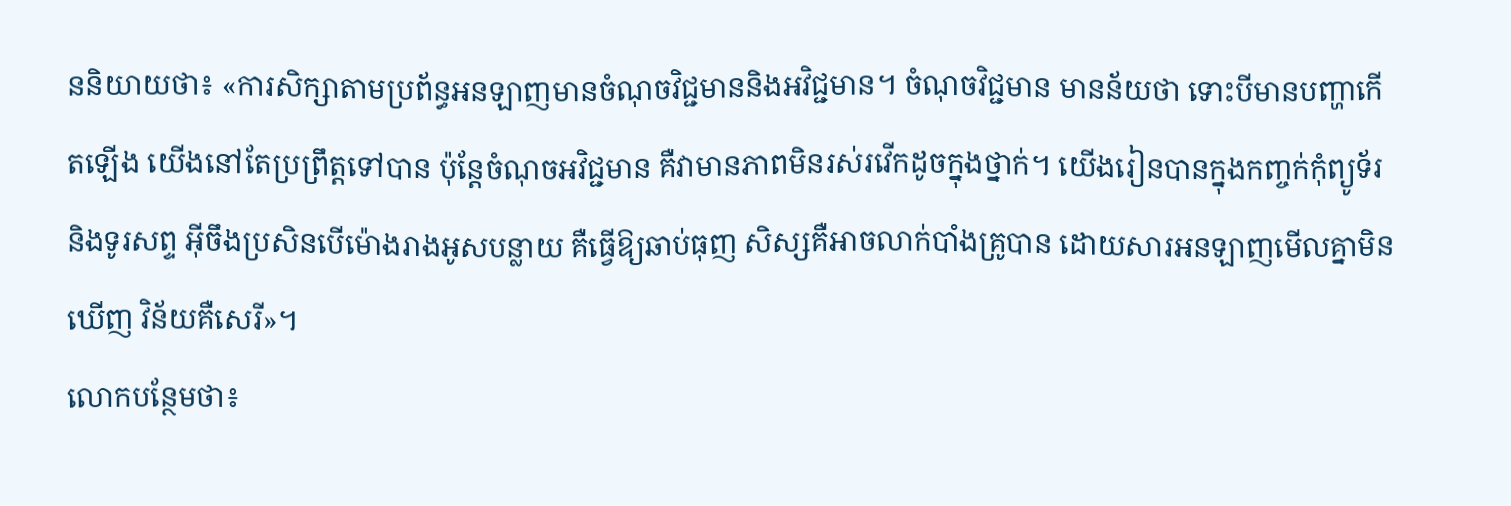ននិយាយថា៖ «ការសិក្សាតាមប្រព័ន្ធអនឡាញមានចំណុចវិជ្ជមាននិងអវិជ្ជមាន។ ចំណុចវិជ្ជមាន មានន័យថា ទោះបីមានបញ្ហាកើតឡើង យើងនៅតែប្រព្រឹត្តទៅបាន ប៉ុន្តែចំណុចអវិជ្ជមាន គឺវាមានភាពមិនរស់រវើកដូចក្នុងថ្នាក់។ យើងរៀនបានក្នុងកញ្ចក់កុំព្យូទ័រនិងទូរសព្ទ អ៊ីចឹងប្រសិនបើម៉ោងរាងអូសបន្លាយ គឺធ្វើឱ្យឆាប់ធុញ សិស្សគឺអាចលាក់បាំងគ្រូបាន ដោយសារអនឡាញមើលគ្នាមិនឃើញ វិន័យគឺសេរី»។
លោកបន្ថែមថា៖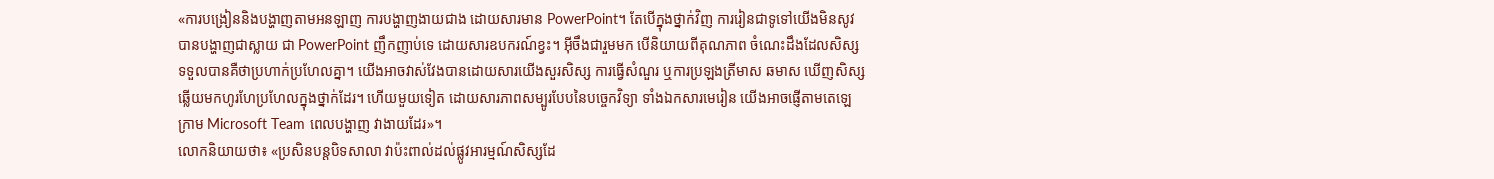«ការបង្រៀននិងបង្ហាញតាមអនឡាញ ការបង្ហាញងាយជាង ដោយសារមាន PowerPoint។ តែបើក្នុងថ្នាក់វិញ ការរៀនជាទូទៅយើងមិនសូវបានបង្ហាញជាស្លាយ ជា PowerPoint ញឹកញាប់ទេ ដោយសារឧបករណ៍ខ្វះ។ អ៊ីចឹងជារួមមក បើនិយាយពីគុណភាព ចំណេះដឹងដែលសិស្សទទួលបានគឺថាប្រហាក់ប្រហែលគ្នា។ យើងអាចវាស់វែងបានដោយសារយើងសួរសិស្ស ការធ្វើសំណួរ ឬការប្រឡងត្រីមាស ឆមាស ឃើញសិស្សឆ្លើយមកហូរហែប្រហែលក្នុងថ្នាក់ដែរ។ ហើយមួយទៀត ដោយសារភាពសម្បូរបែបនៃបច្ចេកវិទ្យា ទាំងឯកសារមេរៀន យើងអាចផ្ញើតាមតេឡេក្រាម Microsoft Team ពេលបង្ហាញ វាងាយដែរ»។
លោកនិយាយថា៖ «ប្រសិនបន្តបិទសាលា វាប៉ះពាល់ដល់ផ្លូវអារម្មណ៍សិស្សដែ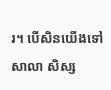រ។ បើសិនយើងទៅសាលា សិស្ស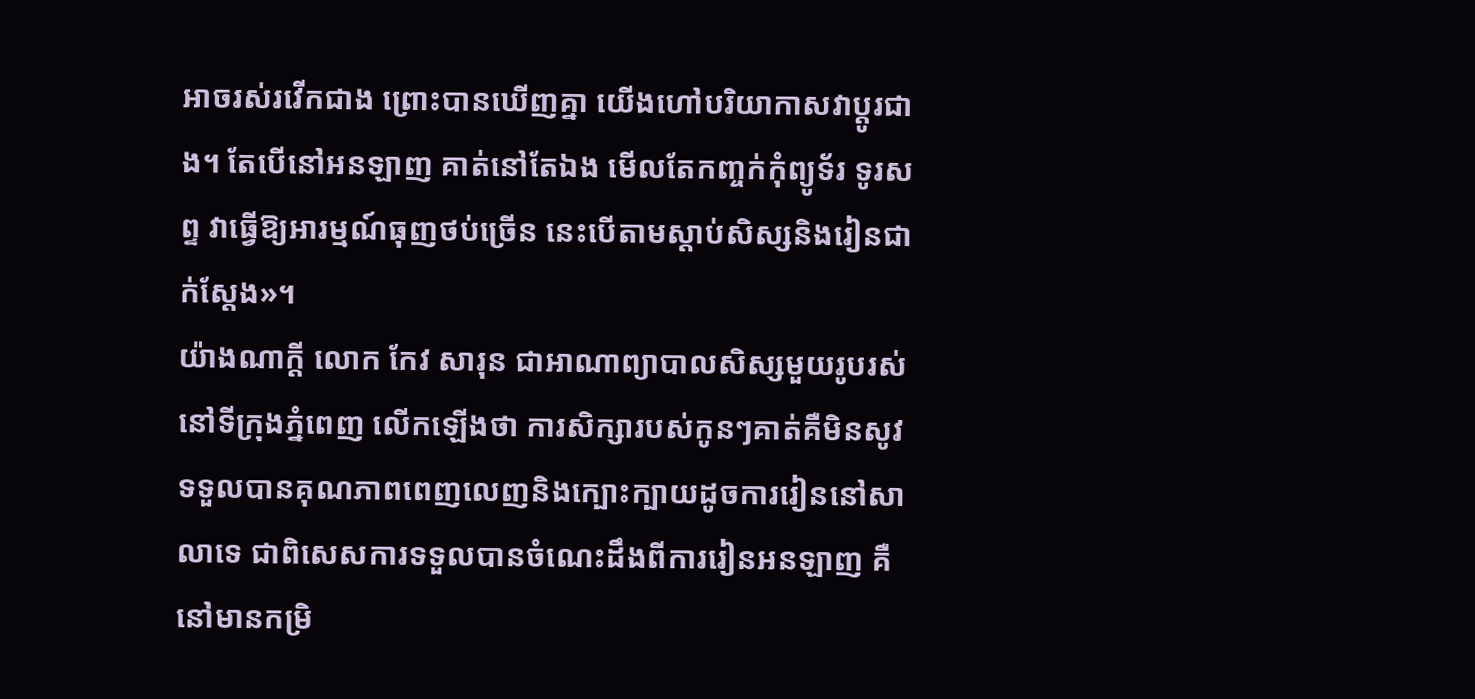អាចរស់រវើកជាង ព្រោះបានឃើញគ្នា យើងហៅបរិយាកាសវាប្តូរជាង។ តែបើនៅអនឡាញ គាត់នៅតែឯង មើលតែកញ្ចក់កុំព្យូទ័រ ទូរសព្ទ វាធ្វើឱ្យអារម្មណ៍ធុញថប់ច្រើន នេះបើតាមស្តាប់សិស្សនិងរៀនជាក់ស្តែង»។
យ៉ាងណាក្តី លោក កែវ សារុន ជាអាណាព្យាបាលសិស្សមួយរូបរស់នៅទីក្រុងភ្នំពេញ លើកឡើងថា ការសិក្សារបស់កូនៗគាត់គឺមិនសូវទទួលបានគុណភាពពេញលេញនិងក្បោះក្បាយដូចការរៀននៅសាលាទេ ជាពិសេសការទទួលបានចំណេះដឹងពីការរៀនអនឡាញ គឺនៅមានកម្រិ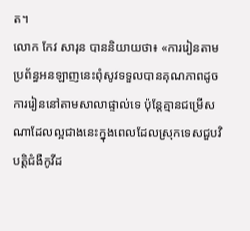ត។
លោក កែវ សារុន បាននិយាយថា៖ «ការរៀនតាមប្រព័ន្ធអនឡាញនេះពុំសូវទទួលបានគុណភាពដូចការរៀននៅតាមសាលាផ្ទាល់ទេ ប៉ុន្តែគ្មានជម្រើសណាដែលល្អជាងនេះក្នុងពេលដែលស្រុកទេសជួបវិបត្តិជំងឺកូវីដ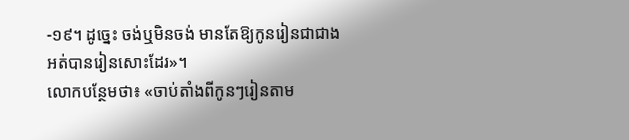-១៩។ ដូច្នេះ ចង់ឬមិនចង់ មានតែឱ្យកូនរៀនជាជាងអត់បានរៀនសោះដែរ»។
លោកបន្ថែមថា៖ «ចាប់តាំងពីកូនៗរៀនតាម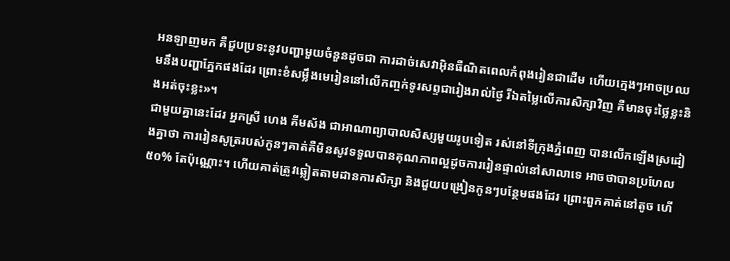អនឡាញមក គឺជួបប្រទះនូវបញ្ហាមួយចំនួនដូចជា ការដាច់សេវាអ៊ិនធឺណិតពេលកំពុងរៀនជាដើម ហើយក្មេងៗអាចប្រឈមនឹងបញ្ហាភ្នែកផងដែរ ព្រោះខំសម្លឹងមេរៀននៅលើកញ្ចក់ទូរសព្ទជារៀងរាល់ថ្ងៃ រីឯតម្លៃលើការសិក្សាវិញ គឺមានចុះថ្លៃខ្លះនិងអត់ចុះខ្លះ»។
ជាមួយគ្នានេះដែរ អ្នកស្រី ហេង គីមស័ង ជាអាណាព្យាបាលសិស្សមួយរូបទៀត រស់នៅទីក្រុងភ្នំពេញ បានលើកឡើងស្រដៀងគ្នាថា ការរៀនសូត្ររបស់កូនៗគាត់គឺមិនសូវទទួលបានគុណភាពល្អដូចការរៀនផ្ទាល់នៅសាលាទេ អាចថាបានប្រហែល ៥០% តែប៉ុណ្ណោះ។ ហើយគាត់ត្រូវឆ្លៀតតាមដានការសិក្សា និងជួយបង្រៀនកូនៗបន្ថែមផងដែរ ព្រោះពួកគាត់នៅតូច ហើ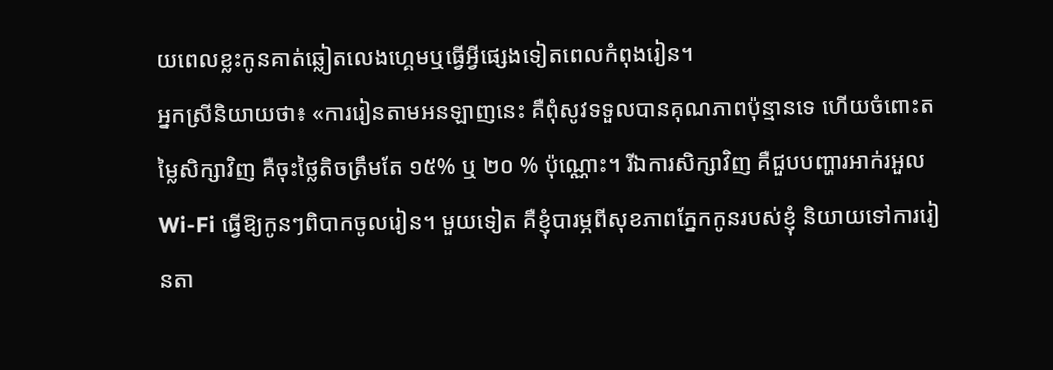យពេលខ្លះកូនគាត់ឆ្លៀតលេងហ្គេមឬធ្វើអ្វីផ្សេងទៀតពេលកំពុងរៀន។
អ្នកស្រីនិយាយថា៖ «ការរៀនតាមអនឡាញនេះ គឺពុំសូវទទួលបានគុណភាពប៉ុន្មានទេ ហើយចំពោះតម្លៃសិក្សាវិញ គឺចុះថ្លៃតិចត្រឹមតែ ១៥% ឬ ២០ % ប៉ុណ្ណោះ។ រីឯការសិក្សាវិញ គឺជួបបញ្ហារអាក់រអួល Wi-Fi ធ្វើឱ្យកូនៗពិបាកចូលរៀន។ មួយទៀត គឺខ្ញុំបារម្ភពីសុខភាពភ្នែកកូនរបស់ខ្ញុំ និយាយទៅការរៀនតា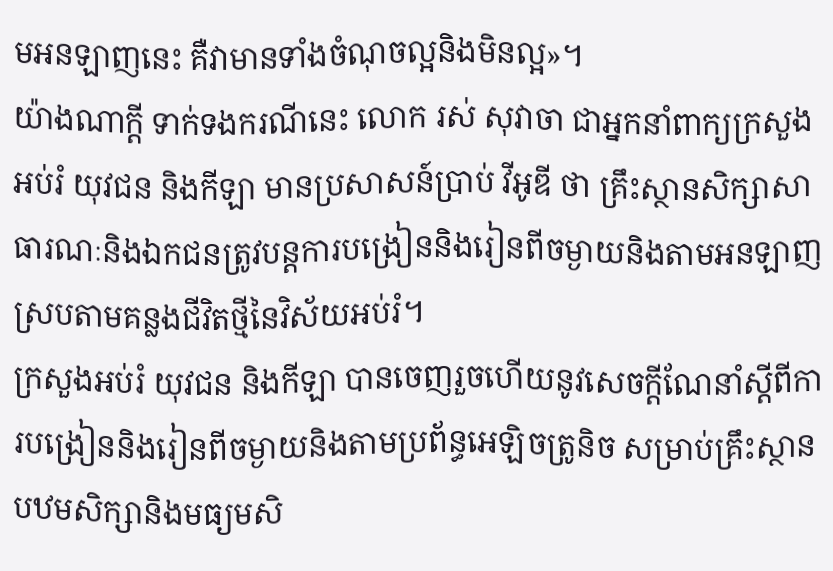មអនឡាញនេះ គឺវាមានទាំងចំណុចល្អនិងមិនល្អ»។
យ៉ាងណាក្តី ទាក់ទងករណីនេះ លោក រស់ សុវាចា ជាអ្នកនាំពាក្យក្រសួងអប់រំ យុវជន និងកីឡា មានប្រសាសន៍ប្រាប់ វីអូឌី ថា គ្រឹះស្ថានសិក្សាសាធារណៈនិងឯកជនត្រូវបន្តការបង្រៀននិងរៀនពីចម្ងាយនិងតាមអនឡាញស្របតាមគន្លងជីវិតថ្មីនៃវិស័យអប់រំ។
ក្រសួងអប់រំ យុវជន និងកីឡា បានចេញរួចហើយនូវសេចក្តីណែនាំស្ដីពីការបង្រៀននិងរៀនពីចម្ងាយនិងតាមប្រព័ន្ធអេឡិចត្រូនិច សម្រាប់គ្រឹះស្ថានបឋមសិក្សានិងមធ្យមសិ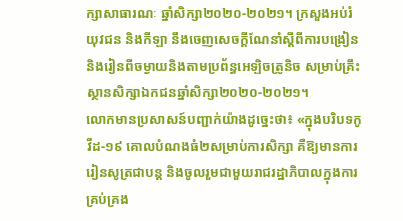ក្សាសាធារណៈ ឆ្នាំសិក្សា២០២០-២០២១។ ក្រសួងអប់រំ យុវជន និងកីឡា នឹងចេញសេចក្តីណែនាំស្ដីពីការបង្រៀននិងរៀនពីចម្ងាយនិងតាមប្រព័ន្ធអេឡិចត្រូនិច សម្រាប់គ្រឹះស្ថានសិក្សាឯកជនឆ្នាំសិក្សា២០២០-២០២១។
លោកមានប្រសាសន៍បញ្ជាក់យ៉ាងដូច្នេះថា៖ «ក្នុងបរិបទកូវីដ-១៩ គោលបំណងធំ២សម្រាប់ការសិក្សា គឺឱ្យមានការរៀនសូត្រជាបន្ត និងចូលរួមជាមួយរាជរដ្ឋាភិបាលក្នុងការគ្រប់គ្រង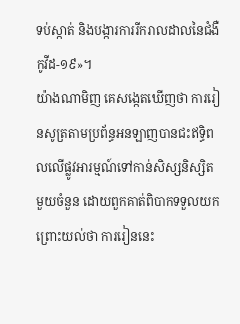ទប់ស្កាត់ និងបង្ការការរីករាលដាលនៃជំងឺកូវីដ-១៩»។
យ៉ាងណាមិញ គេសង្កេតឃើញថា ការរៀនសូត្រតាមប្រព័ន្ធអនឡាញបានជះឥទ្ធិពលលើផ្លូវអារម្មណ៍ទៅកាន់សិស្សនិស្សិតមួយចំនួន ដោយពួកគាត់ពិបាកទទួលយក ព្រោះយល់ថា ការរៀននេះ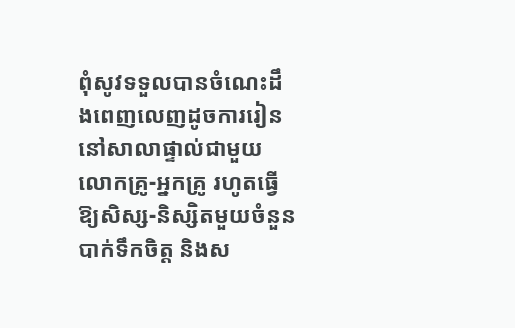ពុំសូវទទួលបានចំណេះដឹងពេញលេញដូចការរៀននៅសាលាផ្ទាល់ជាមួយលោកគ្រូ-អ្នកគ្រូ រហូតធ្វើឱ្យសិស្ស-និស្សិតមួយចំនួនបាក់ទឹកចិត្ត និងស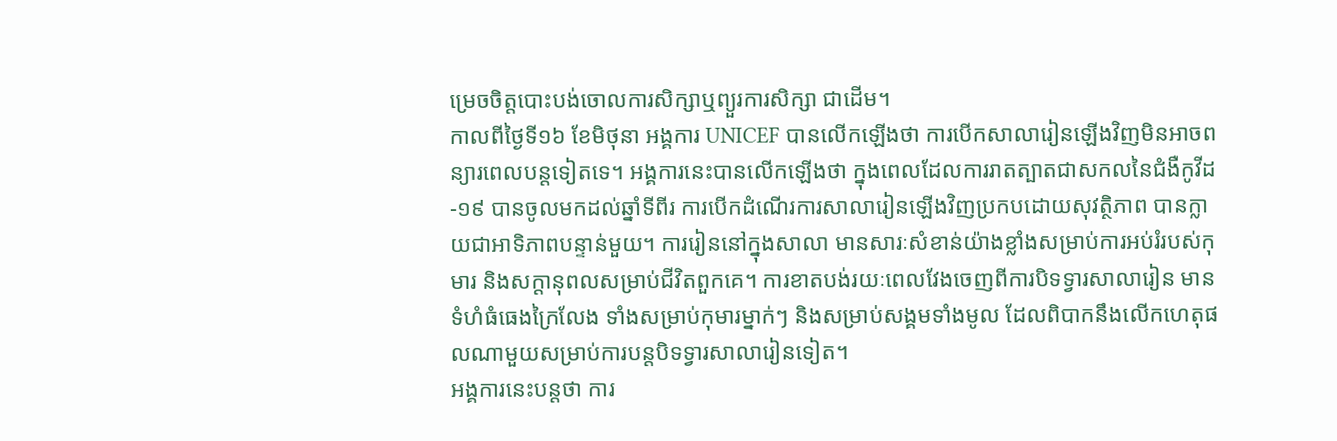ម្រេចចិត្តបោះបង់ចោលការសិក្សាឬព្យួរការសិក្សា ជាដើម។
កាលពីថ្ងៃទី១៦ ខែមិថុនា អង្គការ UNICEF បានលើកឡើងថា ការបើកសាលារៀនឡើងវិញមិនអាចពន្យារពេលបន្តទៀតទេ។ អង្គការនេះបានលើកឡើងថា ក្នុងពេលដែលការរាតត្បាតជាសកលនៃជំងឺកូវីដ-១៩ បានចូលមកដល់ឆ្នាំទីពីរ ការបើកដំណើរការសាលារៀនឡើងវិញប្រកបដោយសុវត្ថិភាព បានក្លាយជាអាទិភាពបន្ទាន់មួយ។ ការរៀននៅក្នុងសាលា មានសារៈសំខាន់យ៉ាងខ្លាំងសម្រាប់ការអប់រំរបស់កុមារ និងសក្តានុពលសម្រាប់ជីវិតពួកគេ។ ការខាតបង់រយៈពេលវែងចេញពីការបិទទ្វារសាលារៀន មានទំហំធំធេងក្រៃលែង ទាំងសម្រាប់កុមារម្នាក់ៗ និងសម្រាប់សង្គមទាំងមូល ដែលពិបាកនឹងលើកហេតុផលណាមួយសម្រាប់ការបន្តបិទទ្វារសាលារៀនទៀត។
អង្គការនេះបន្តថា ការ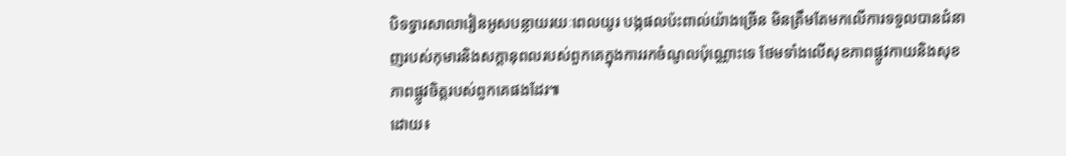បិទទ្វារសាលារៀនអូសបន្លាយរយៈពេលយូរ បង្កផលប៉ះពាល់យ៉ាងច្រើន មិនត្រឹមតែមកលើការទទួលបានជំនាញរបស់កុមារនិងសក្តានុពលរបស់ពួកគេក្នុងការរកចំណូលប៉ុណ្ណោះទេ ថែមទាំងលើសុខភាពផ្លូវកាយនិងសុខភាពផ្លូវចិត្តរបស់ពួកគេផងដែរ៕
ដោយ៖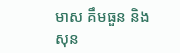មាស គឹមធួន និង សុន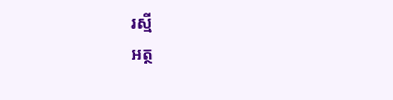រស្មី
អត្ថ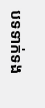បទទាក់ទង